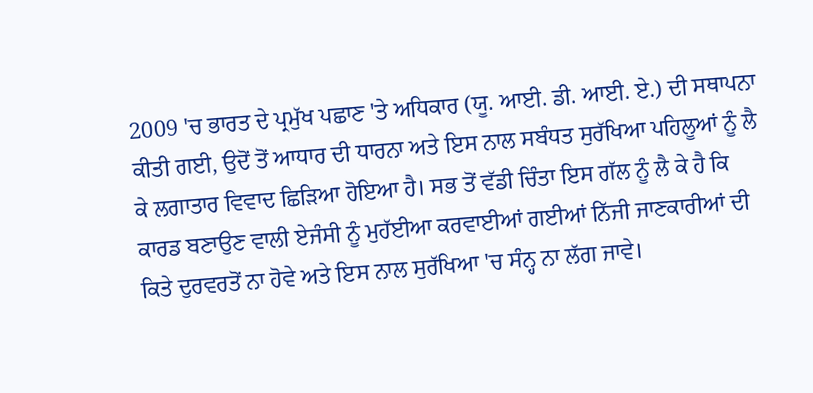2009 'ਚ ਭਾਰਤ ਦੇ ਪ੍ਰਮੁੱਖ ਪਛਾਣ 'ਤੇ ਅਧਿਕਾਰ (ਯੂ. ਆਈ. ਡੀ. ਆਈ. ਏ.) ਦੀ ਸਥਾਪਨਾ ਕੀਤੀ ਗਈ, ਉਦੋਂ ਤੋਂ ਆਧਾਰ ਦੀ ਧਾਰਨਾ ਅਤੇ ਇਸ ਨਾਲ ਸਬੰਧਤ ਸੁਰੱਖਿਆ ਪਹਿਲੂਆਂ ਨੂੰ ਲੈ ਕੇ ਲਗਾਤਾਰ ਵਿਵਾਦ ਛਿੜਿਆ ਹੋਇਆ ਹੈ। ਸਭ ਤੋਂ ਵੱਡੀ ਚਿੰਤਾ ਇਸ ਗੱਲ ਨੂੰ ਲੈ ਕੇ ਹੈ ਕਿ ਕਾਰਡ ਬਣਾਉਣ ਵਾਲੀ ਏਜੰਸੀ ਨੂੰ ਮੁਹੱਈਆ ਕਰਵਾਈਆਂ ਗਈਆਂ ਨਿੱਜੀ ਜਾਣਕਾਰੀਆਂ ਦੀ ਕਿਤੇ ਦੁਰਵਰਤੋਂ ਨਾ ਹੋਵੇ ਅਤੇ ਇਸ ਨਾਲ ਸੁਰੱਖਿਆ 'ਚ ਸੰਨ੍ਹ ਨਾ ਲੱਗ ਜਾਵੇ।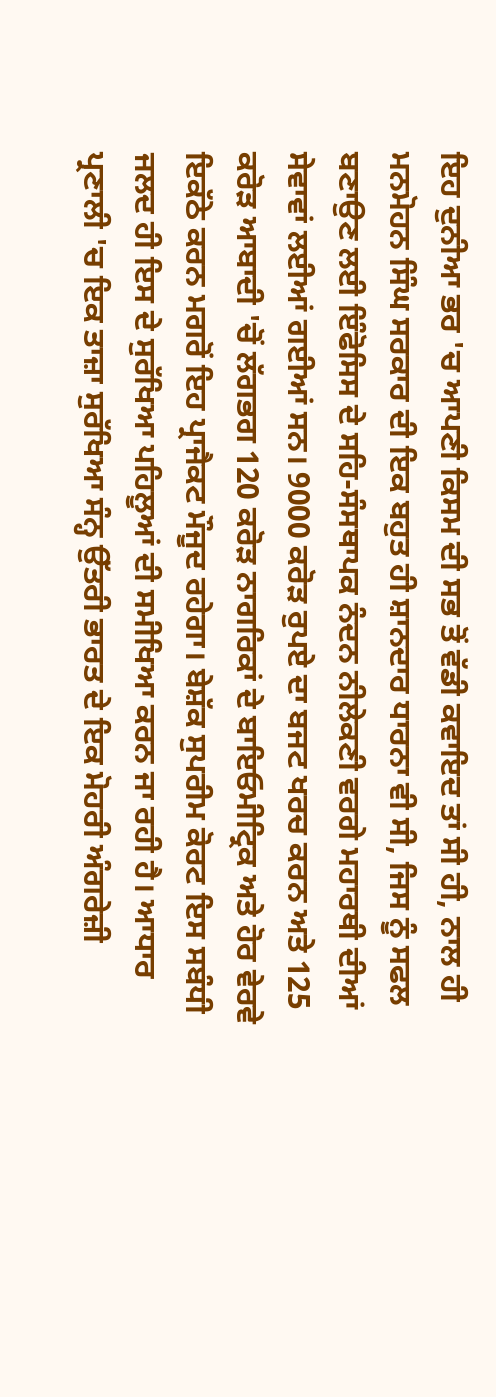ਇਹ ਦੁਨੀਆ ਭਰ 'ਚ ਆਪਣੀ ਕਿਸਮ ਦੀ ਸਭ ਤੋਂ ਵੱਡੀ ਕਵਾਇਦ ਤਾਂ ਸੀ ਹੀ, ਨਾਲ ਹੀ ਮਨਮੋਹਨ ਸਿੰਘ ਸਰਕਾਰ ਦੀ ਇਕ ਬਹੁਤ ਹੀ ਸ਼ਾਨਦਾਰ ਧਾਰਨਾ ਵੀ ਸੀ, ਜਿਸ ਨੂੰ ਸਫਲ ਬਣਾਉਣ ਲਈ ਇੰਫੋਸਿਸ ਦੇ ਸਹਿ-ਸੰਸਥਾਪਕ ਨੰਦਨ ਨੀਲੇਕਣੀ ਵਰਗੇ ਮਹਾਰਥੀ ਦੀਆਂ ਸੇਵਾਵਾਂ ਲਈਆਂ ਗਈਆਂ ਸਨ। 9000 ਕਰੋੜ ਰੁਪਏ ਦਾ ਬਜਟ ਖਰਚ ਕਰਨ ਅਤੇ 125 ਕਰੋੜ ਆਬਾਦੀ 'ਚੋਂ ਲੱਗਭਗ 120 ਕਰੋੜ ਨਾਗਰਿਕਾਂ ਦੇ ਬਾਇਓਮੀਟ੍ਰਿਕ ਅਤੇ ਹੋਰ ਵੇਰਵੇ ਇਕੱਠੇ ਕਰਨ ਮਗਰੋਂ ਇਹ ਪ੍ਰਾਜੈਕਟ ਮੌਜੂਦ ਰਹੇਗਾ। ਬੇਸ਼ੱਕ ਸੁਪਰੀਮ ਕੋਰਟ ਇਸ ਸਬੰਧੀ ਜਲਦ ਹੀ ਇਸ ਦੇ ਸੁਰੱਖਿਆ ਪਹਿਲੂਆਂ ਦੀ ਸਮੀਖਿਆ ਕਰਨ ਜਾ ਰਹੀ ਹੈ। ਆਧਾਰ ਪ੍ਰਣਾਲੀ 'ਚ ਇਕ ਤਾਜ਼ਾ ਸੁਰੱਖਿਆ ਸੰਨ੍ਹ ਉੱਤਰੀ ਭਾਰਤ ਦੇ ਇਕ ਮੋਹਰੀ ਅੰਗਰੇਜ਼ੀ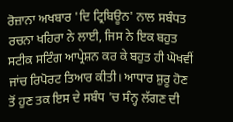ਰੋਜ਼ਾਨਾ ਅਖਬਾਰ 'ਦਿ ਟ੍ਰਿਬਿਊਨ' ਨਾਲ ਸਬੰਧਤ ਰਚਨਾ ਖਹਿਰਾ ਨੇ ਲਾਈ, ਜਿਸ ਨੇ ਇਕ ਬਹੁਤ ਸਟੀਕ ਸਟਿੰਗ ਆਪ੍ਰੇਸ਼ਨ ਕਰ ਕੇ ਬਹੁਤ ਹੀ ਘੋਖਵੀਂ ਜਾਂਚ ਰਿਪੋਰਟ ਤਿਆਰ ਕੀਤੀ। ਆਧਾਰ ਸ਼ੁਰੂ ਹੋਣ ਤੋਂ ਹੁਣ ਤਕ ਇਸ ਦੇ ਸਬੰਧ 'ਚ ਸੰਨ੍ਹ ਲੱਗਣ ਦੀ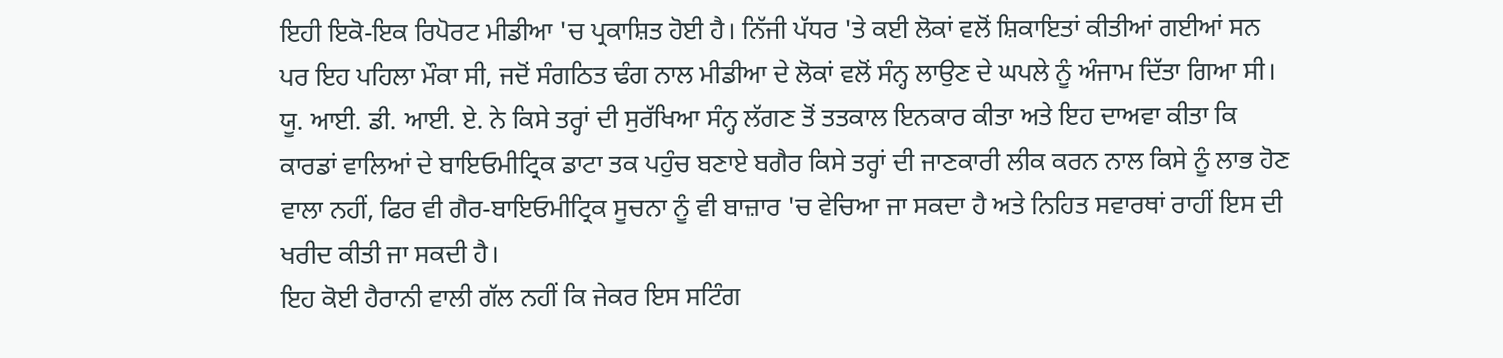ਇਹੀ ਇਕੋ-ਇਕ ਰਿਪੋਰਟ ਮੀਡੀਆ 'ਚ ਪ੍ਰਕਾਸ਼ਿਤ ਹੋਈ ਹੈ। ਨਿੱਜੀ ਪੱਧਰ 'ਤੇ ਕਈ ਲੋਕਾਂ ਵਲੋਂ ਸ਼ਿਕਾਇਤਾਂ ਕੀਤੀਆਂ ਗਈਆਂ ਸਨ ਪਰ ਇਹ ਪਹਿਲਾ ਮੌਕਾ ਸੀ, ਜਦੋਂ ਸੰਗਠਿਤ ਢੰਗ ਨਾਲ ਮੀਡੀਆ ਦੇ ਲੋਕਾਂ ਵਲੋਂ ਸੰਨ੍ਹ ਲਾਉਣ ਦੇ ਘਪਲੇ ਨੂੰ ਅੰਜਾਮ ਦਿੱਤਾ ਗਿਆ ਸੀ। ਯੂ. ਆਈ. ਡੀ. ਆਈ. ਏ. ਨੇ ਕਿਸੇ ਤਰ੍ਹਾਂ ਦੀ ਸੁਰੱਖਿਆ ਸੰਨ੍ਹ ਲੱਗਣ ਤੋਂ ਤਤਕਾਲ ਇਨਕਾਰ ਕੀਤਾ ਅਤੇ ਇਹ ਦਾਅਵਾ ਕੀਤਾ ਕਿ ਕਾਰਡਾਂ ਵਾਲਿਆਂ ਦੇ ਬਾਇਓਮੀਟ੍ਰਿਕ ਡਾਟਾ ਤਕ ਪਹੁੰਚ ਬਣਾਏ ਬਗੈਰ ਕਿਸੇ ਤਰ੍ਹਾਂ ਦੀ ਜਾਣਕਾਰੀ ਲੀਕ ਕਰਨ ਨਾਲ ਕਿਸੇ ਨੂੰ ਲਾਭ ਹੋਣ ਵਾਲਾ ਨਹੀਂ, ਫਿਰ ਵੀ ਗੈਰ-ਬਾਇਓਮੀਟ੍ਰਿਕ ਸੂਚਨਾ ਨੂੰ ਵੀ ਬਾਜ਼ਾਰ 'ਚ ਵੇਚਿਆ ਜਾ ਸਕਦਾ ਹੈ ਅਤੇ ਨਿਹਿਤ ਸਵਾਰਥਾਂ ਰਾਹੀਂ ਇਸ ਦੀ ਖਰੀਦ ਕੀਤੀ ਜਾ ਸਕਦੀ ਹੈ।
ਇਹ ਕੋਈ ਹੈਰਾਨੀ ਵਾਲੀ ਗੱਲ ਨਹੀਂ ਕਿ ਜੇਕਰ ਇਸ ਸਟਿੰਗ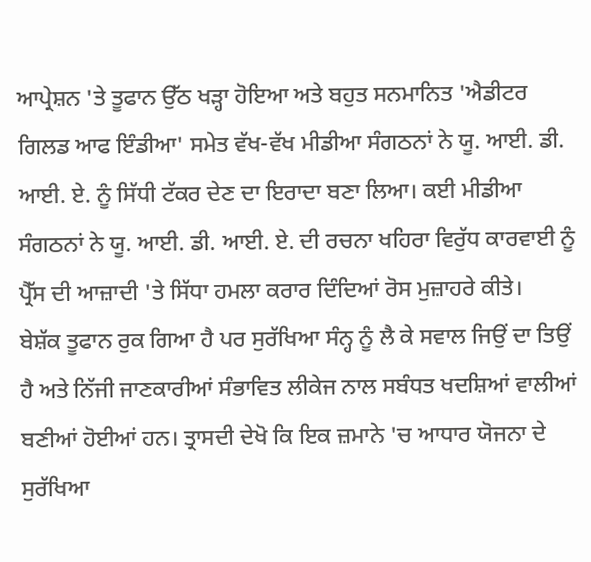ਆਪ੍ਰੇਸ਼ਨ 'ਤੇ ਤੂਫਾਨ ਉੱਠ ਖੜ੍ਹਾ ਹੋਇਆ ਅਤੇ ਬਹੁਤ ਸਨਮਾਨਿਤ 'ਐਡੀਟਰ ਗਿਲਡ ਆਫ ਇੰਡੀਆ' ਸਮੇਤ ਵੱਖ-ਵੱਖ ਮੀਡੀਆ ਸੰਗਠਨਾਂ ਨੇ ਯੂ. ਆਈ. ਡੀ. ਆਈ. ਏ. ਨੂੰ ਸਿੱਧੀ ਟੱਕਰ ਦੇਣ ਦਾ ਇਰਾਦਾ ਬਣਾ ਲਿਆ। ਕਈ ਮੀਡੀਆ ਸੰਗਠਨਾਂ ਨੇ ਯੂ. ਆਈ. ਡੀ. ਆਈ. ਏ. ਦੀ ਰਚਨਾ ਖਹਿਰਾ ਵਿਰੁੱਧ ਕਾਰਵਾਈ ਨੂੰ ਪ੍ਰੈੱਸ ਦੀ ਆਜ਼ਾਦੀ 'ਤੇ ਸਿੱਧਾ ਹਮਲਾ ਕਰਾਰ ਦਿੰਦਿਆਂ ਰੋਸ ਮੁਜ਼ਾਹਰੇ ਕੀਤੇ।
ਬੇਸ਼ੱਕ ਤੂਫਾਨ ਰੁਕ ਗਿਆ ਹੈ ਪਰ ਸੁਰੱਖਿਆ ਸੰਨ੍ਹ ਨੂੰ ਲੈ ਕੇ ਸਵਾਲ ਜਿਉਂ ਦਾ ਤਿਉਂ ਹੈ ਅਤੇ ਨਿੱਜੀ ਜਾਣਕਾਰੀਆਂ ਸੰਭਾਵਿਤ ਲੀਕੇਜ ਨਾਲ ਸਬੰਧਤ ਖਦਸ਼ਿਆਂ ਵਾਲੀਆਂ ਬਣੀਆਂ ਹੋਈਆਂ ਹਨ। ਤ੍ਰਾਸਦੀ ਦੇਖੋ ਕਿ ਇਕ ਜ਼ਮਾਨੇ 'ਚ ਆਧਾਰ ਯੋਜਨਾ ਦੇ ਸੁਰੱਖਿਆ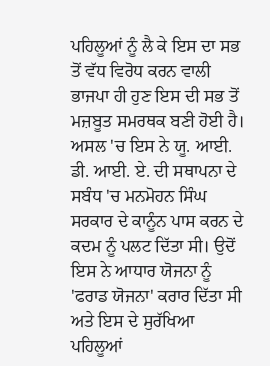ਪਹਿਲੂਆਂ ਨੂੰ ਲੈ ਕੇ ਇਸ ਦਾ ਸਭ ਤੋਂ ਵੱਧ ਵਿਰੋਧ ਕਰਨ ਵਾਲੀ ਭਾਜਪਾ ਹੀ ਹੁਣ ਇਸ ਦੀ ਸਭ ਤੋਂ ਮਜ਼ਬੂਤ ਸਮਰਥਕ ਬਣੀ ਹੋਈ ਹੈ। ਅਸਲ 'ਚ ਇਸ ਨੇ ਯੂ. ਆਈ. ਡੀ. ਆਈ. ਏ. ਦੀ ਸਥਾਪਨਾ ਦੇ ਸਬੰਧ 'ਚ ਮਨਮੋਹਨ ਸਿੰਘ ਸਰਕਾਰ ਦੇ ਕਾਨੂੰਨ ਪਾਸ ਕਰਨ ਦੇ ਕਦਮ ਨੂੰ ਪਲਟ ਦਿੱਤਾ ਸੀ। ਉਦੋਂ ਇਸ ਨੇ ਆਧਾਰ ਯੋਜਨਾ ਨੂੰ 'ਫਰਾਡ ਯੋਜਨਾ' ਕਰਾਰ ਦਿੱਤਾ ਸੀ ਅਤੇ ਇਸ ਦੇ ਸੁਰੱਖਿਆ ਪਹਿਲੂਆਂ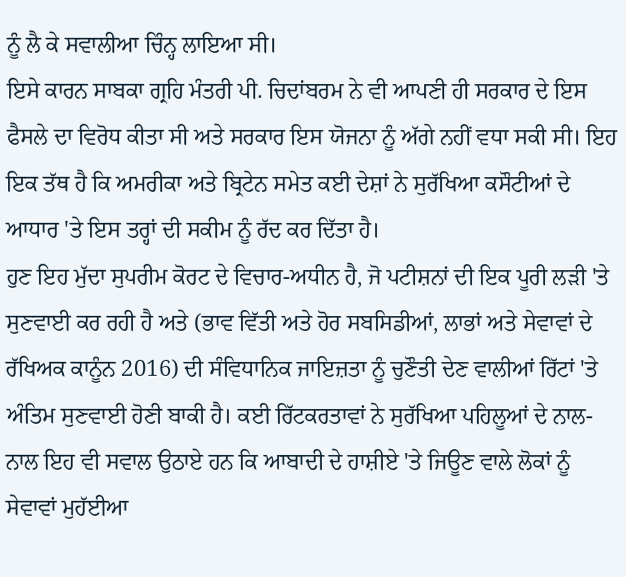ਨੂੰ ਲੈ ਕੇ ਸਵਾਲੀਆ ਚਿੰਨ੍ਹ ਲਾਇਆ ਸੀ।
ਇਸੇ ਕਾਰਨ ਸਾਬਕਾ ਗ੍ਰਹਿ ਮੰਤਰੀ ਪੀ. ਚਿਦਾਂਬਰਮ ਨੇ ਵੀ ਆਪਣੀ ਹੀ ਸਰਕਾਰ ਦੇ ਇਸ ਫੈਸਲੇ ਦਾ ਵਿਰੋਧ ਕੀਤਾ ਸੀ ਅਤੇ ਸਰਕਾਰ ਇਸ ਯੋਜਨਾ ਨੂੰ ਅੱਗੇ ਨਹੀਂ ਵਧਾ ਸਕੀ ਸੀ। ਇਹ ਇਕ ਤੱਥ ਹੈ ਕਿ ਅਮਰੀਕਾ ਅਤੇ ਬ੍ਰਿਟੇਨ ਸਮੇਤ ਕਈ ਦੇਸ਼ਾਂ ਨੇ ਸੁਰੱਖਿਆ ਕਸੌਟੀਆਂ ਦੇ ਆਧਾਰ 'ਤੇ ਇਸ ਤਰ੍ਹਾਂ ਦੀ ਸਕੀਮ ਨੂੰ ਰੱਦ ਕਰ ਦਿੱਤਾ ਹੈ।
ਹੁਣ ਇਹ ਮੁੱਦਾ ਸੁਪਰੀਮ ਕੋਰਟ ਦੇ ਵਿਚਾਰ-ਅਧੀਨ ਹੈ, ਜੋ ਪਟੀਸ਼ਨਾਂ ਦੀ ਇਕ ਪੂਰੀ ਲੜੀ 'ਤੇ ਸੁਣਵਾਈ ਕਰ ਰਹੀ ਹੈ ਅਤੇ (ਭਾਵ ਵਿੱਤੀ ਅਤੇ ਹੋਰ ਸਬਸਿਡੀਆਂ, ਲਾਭਾਂ ਅਤੇ ਸੇਵਾਵਾਂ ਦੇ ਰੱਖਿਅਕ ਕਾਨੂੰਨ 2016) ਦੀ ਸੰਵਿਧਾਨਿਕ ਜਾਇਜ਼ਤਾ ਨੂੰ ਚੁਣੌਤੀ ਦੇਣ ਵਾਲੀਆਂ ਰਿੱਟਾਂ 'ਤੇ ਅੰਤਿਮ ਸੁਣਵਾਈ ਹੋਣੀ ਬਾਕੀ ਹੈ। ਕਈ ਰਿੱਟਕਰਤਾਵਾਂ ਨੇ ਸੁਰੱਖਿਆ ਪਹਿਲੂਆਂ ਦੇ ਨਾਲ-ਨਾਲ ਇਹ ਵੀ ਸਵਾਲ ਉਠਾਏ ਹਨ ਕਿ ਆਬਾਦੀ ਦੇ ਹਾਸ਼ੀਏ 'ਤੇ ਜਿਊਣ ਵਾਲੇ ਲੋਕਾਂ ਨੂੰ ਸੇਵਾਵਾਂ ਮੁਹੱਈਆ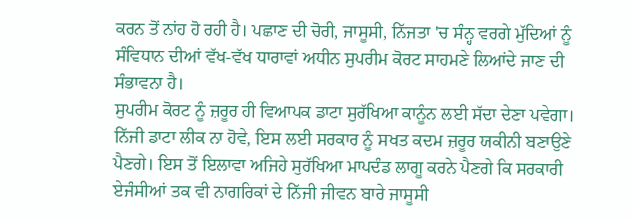ਕਰਨ ਤੋਂ ਨਾਂਹ ਹੋ ਰਹੀ ਹੈ। ਪਛਾਣ ਦੀ ਚੋਰੀ, ਜਾਸੂਸੀ, ਨਿੱਜਤਾ 'ਚ ਸੰਨ੍ਹ ਵਰਗੇ ਮੁੱਦਿਆਂ ਨੂੰ ਸੰਵਿਧਾਨ ਦੀਆਂ ਵੱਖ-ਵੱਖ ਧਾਰਾਵਾਂ ਅਧੀਨ ਸੁਪਰੀਮ ਕੋਰਟ ਸਾਹਮਣੇ ਲਿਆਂਦੇ ਜਾਣ ਦੀ ਸੰਭਾਵਨਾ ਹੈ।
ਸੁਪਰੀਮ ਕੋਰਟ ਨੂੰ ਜ਼ਰੂਰ ਹੀ ਵਿਆਪਕ ਡਾਟਾ ਸੁਰੱਖਿਆ ਕਾਨੂੰਨ ਲਈ ਸੱਦਾ ਦੇਣਾ ਪਵੇਗਾ। ਨਿੱਜੀ ਡਾਟਾ ਲੀਕ ਨਾ ਹੋਵੇ, ਇਸ ਲਈ ਸਰਕਾਰ ਨੂੰ ਸਖਤ ਕਦਮ ਜ਼ਰੂਰ ਯਕੀਨੀ ਬਣਾਉਣੇ ਪੈਣਗੇ। ਇਸ ਤੋਂ ਇਲਾਵਾ ਅਜਿਹੇ ਸੁਰੱਖਿਆ ਮਾਪਦੰਡ ਲਾਗੂ ਕਰਨੇ ਪੈਣਗੇ ਕਿ ਸਰਕਾਰੀ ਏਜੰਸੀਆਂ ਤਕ ਵੀ ਨਾਗਰਿਕਾਂ ਦੇ ਨਿੱਜੀ ਜੀਵਨ ਬਾਰੇ ਜਾਸੂਸੀ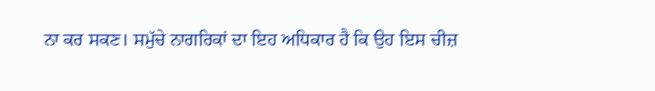ਨਾ ਕਰ ਸਕਣ। ਸਮੁੱਚੇ ਨਾਗਰਿਕਾਂ ਦਾ ਇਹ ਅਧਿਕਾਰ ਹੈ ਕਿ ਉਹ ਇਸ ਚੀਜ਼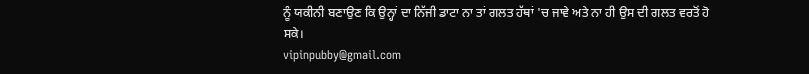ਨੂੰ ਯਕੀਨੀ ਬਣਾਉਣ ਕਿ ਉਨ੍ਹਾਂ ਦਾ ਨਿੱਜੀ ਡਾਟਾ ਨਾ ਤਾਂ ਗਲਤ ਹੱਥਾਂ 'ਚ ਜਾਵੇ ਅਤੇ ਨਾ ਹੀ ਉਸ ਦੀ ਗਲਤ ਵਰਤੋਂ ਹੋ ਸਕੇ।
vipinpubby@gmail.com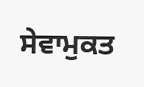ਸੇਵਾਮੁਕਤ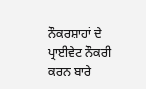ਨੌਕਰਸ਼ਾਹਾਂ ਦੇ ਪ੍ਰਾਈਵੇਟ ਨੌਕਰੀ ਕਰਨ ਬਾਰੇ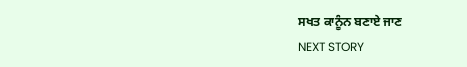ਸਖਤ ਕਾਨੂੰਨ ਬਣਾਏ ਜਾਣ
NEXT STORY